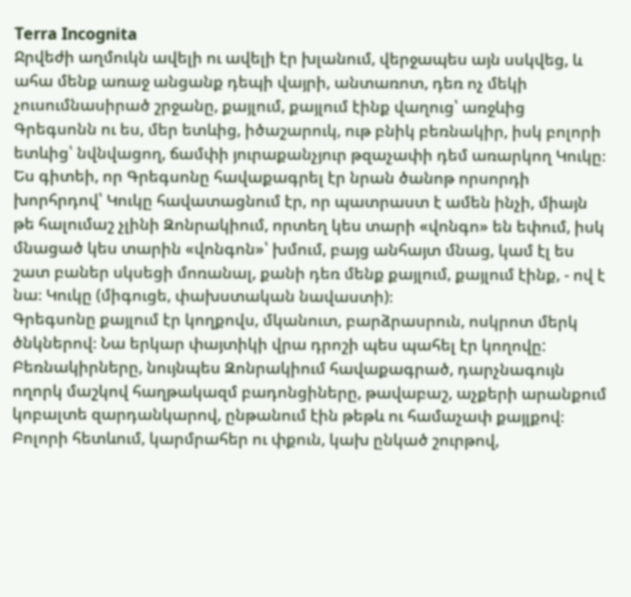Terra Incognita
Ջրվեժի աղմուկն ավելի ու ավելի էր խլանում, վերջապես այն սսկվեց, և ահա մենք առաջ անցանք դեպի վայրի, անտառոտ, դեռ ոչ մեկի չուսումնասիրած շրջանը, քայլում, քայլում էինք վաղուց՝ առջևից Գրեգսոնն ու ես, մեր ետևից, իծաշարուկ, ութ բնիկ բեռնակիր, իսկ բոլորի ետևից՝ նվնվացող, ճամփի յուրաքանչյուր թզաչափի դեմ առարկող Կուկը։ Ես գիտեի, որ Գրեգսոնը հավաքագրել էր նրան ծանոթ որսորդի խորհրդով՝ Կուկը հավատացնում էր, որ պատրաստ է ամեն ինչի, միայն թե հալումաշ չլինի Զոնրակիում, որտեղ կես տարի «վոնգո» են եփում, իսկ մնացած կես տարին «վոնգոն»՝ խմում, բայց անհայտ մնաց, կամ էլ ես շատ բաներ սկսեցի մոռանալ, քանի դեռ մենք քայլում, քայլում էինք, - ով է նա։ Կուկը (միգուցե, փախստական նավաստի)։
Գրեգսոնը քայլում էր կողքովս, մկանուտ, բարձրասրուն, ոսկրոտ մերկ ծնկներով։ Նա երկար փայտիկի վրա դրոշի պես պահել էր կողովը: Բեռնակիրները, նույնպես Զոնրակիում հավաքագրած, դարչնագույն ողորկ մաշկով հաղթակազմ բադոնցիները, թավաբաշ, աչքերի արանքում կոբալտե զարդանկարով, ընթանում էին թեթև ու համաչափ քայլքով։ Բոլորի հետևում, կարմրահեր ու փքուն, կախ ընկած շուրթով,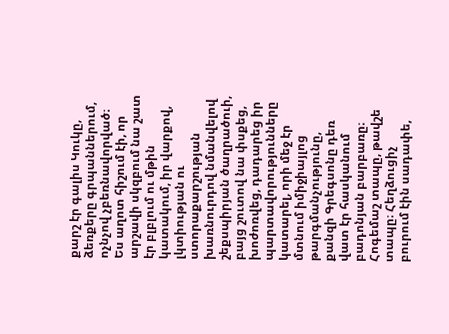քարշ էր գալիս Կուկը, ձեռքերը գրպաններում, ոչնչով չբեռնավորված։ Ես աղոտ հիշում էի, որ արշավի սկզբում նա շատ էր բլբլում ու մթին կատակում, իր վարքով, լկտիության ու ստորաքարշության խառնուրդով նմանվելով շեքսպիրյան ծաղրածուի, բայց շուտով նա փսքեց, խոժոռվեց, դադարեց իր պարտավորությունները կատարել, որի մեջ էր մտնում իմիջիայլոց թարգմանչությունը, քանզի Գրեգսոնը դեռ վատ էր հասկանում բադոնյան բարբառը։
Հոգեմաշ տապը, թավշե տապը։ Հեղձուցիչ բուրում էին սադափե,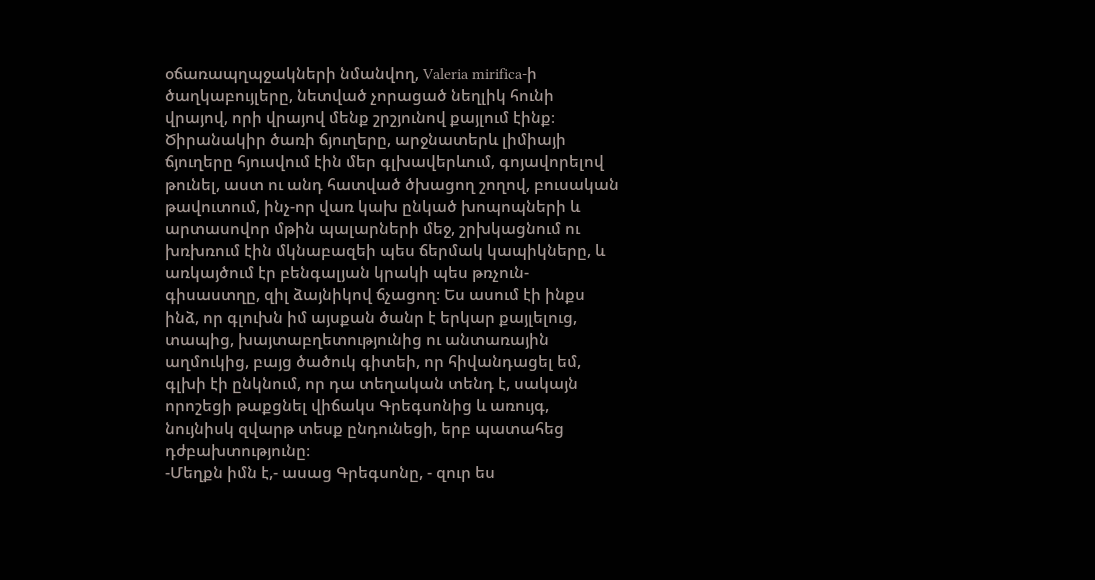օճառապղպջակների նմանվող, Valeria mirifica-ի ծաղկաբույլերը, նետված չորացած նեղլիկ հունի վրայով, որի վրայով մենք շրշյունով քայլում էինք։ Ծիրանակիր ծառի ճյուղերը, արջնատերև լիմիայի ճյուղերը հյուսվում էին մեր գլխավերևում, գոյավորելով թունել, աստ ու անդ հատված ծխացող շողով, բուսական թավուտում, ինչ-որ վառ կախ ընկած խոպոպների և արտասովոր մթին պալարների մեջ, շրխկացնում ու խռխռում էին մկնաբազեի պես ճերմակ կապիկները, և առկայծում էր բենգալյան կրակի պես թռչուն-գիսաստղը, զիլ ձայնիկով ճչացող։ Ես ասում էի ինքս ինձ, որ գլուխն իմ այսքան ծանր է երկար քայլելուց, տապից, խայտաբղետությունից ու անտառային աղմուկից, բայց ծածուկ գիտեի, որ հիվանդացել եմ, գլխի էի ընկնում, որ դա տեղական տենդ է, սակայն որոշեցի թաքցնել վիճակս Գրեգսոնից և առույգ, նույնիսկ զվարթ տեսք ընդունեցի, երբ պատահեց դժբախտությունը։
-Մեղքն իմն է,- ասաց Գրեգսոնը, - զուր ես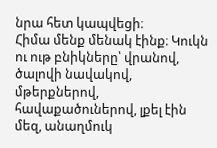նրա հետ կապվեցի։
Հիմա մենք մենակ էինք։ Կուկն ու ութ բնիկները՝ վրանով, ծալովի նավակով, մթերքներով, հավաքածուներով, լքել էին մեզ, անաղմուկ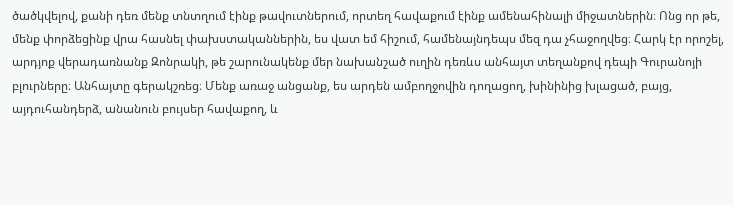ծածկվելով, քանի դեռ մենք տնտղում էինք թավուտներում, որտեղ հավաքում էինք ամենահինալի միջատներին։ Ոնց որ թե, մենք փորձեցինք վրա հասնել փախստականներին, ես վատ եմ հիշում, համենայնդեպս մեզ դա չհաջողվեց։ Հարկ էր որոշել, արդյոք վերադառնանք Զոնրակի, թե շարունակենք մեր նախանշած ուղին դեռևս անհայտ տեղանքով դեպի Գուրանոյի բլուրները։ Անհայտը գերակշռեց։ Մենք առաջ անցանք, ես արդեն ամբողջովին դողացող, խինինից խլացած, բայց, այդուհանդերձ, անանուն բույսեր հավաքող, և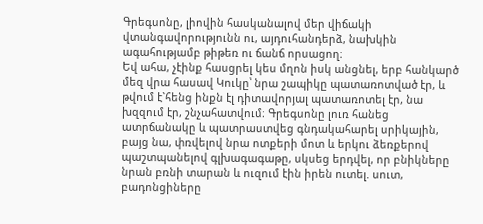Գրեգսոնը, լիովին հասկանալով մեր վիճակի վտանգավորությունն ու, այդուհանդերձ, նախկին ագահությամբ թիթեռ ու ճանճ որսացող։
Եվ ահա, չէինք հասցրել կես մղոն իսկ անցնել, երբ հանկարծ մեզ վրա հասավ Կուկը՝ նրա շապիկը պատառոտված էր, և թվում է`հենց ինքն էլ դիտավորյալ պատառոտել էր, նա խզզում էր, շնչահատվում։ Գրեգսոնը լուռ հանեց ատրճանակը և պատրաստվեց գնդակահարել սրիկային, բայց նա, փռվելով նրա ոտքերի մոտ և երկու ձեռքերով պաշտպանելով գլխագագաթը, սկսեց երդվել, որ բնիկները նրան բռնի տարան և ուզում էին իրեն ուտել. սուտ, բադոնցիները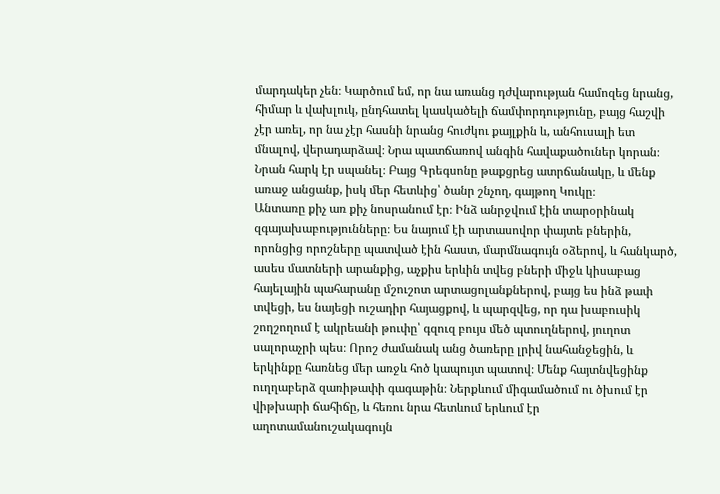մարդակեր չեն։ Կարծում եմ, որ նա առանց դժվարության համոզեց նրանց, հիմար և վախլուկ, ընդհատել կասկածելի ճամփորդությունը, բայց հաշվի չէր առել, որ նա չէր հասնի նրանց հուժկու քայլքին և, անհուսալի ետ մնալով, վերադարձավ։ Նրա պատճառով անգին հավաքածուներ կորան։ Նրան հարկ էր սպանել։ Բայց Գրեգսոնը թաքցրեց ատրճանակը, և մենք առաջ անցանք, իսկ մեր հետևից՝ ծանր շնչող, գայթող Կուկը։
Անտառը քիչ առ քիչ նոսրանում էր։ Ինձ անրջվում էին տարօրինակ զգայախաբությունները։ Ես նայում էի արտասովոր փայտե բներին, որոնցից որոշները պատված էին հաստ, մարմնագույն օձերով, և հանկարծ, ասես մատների արանքից, աչքիս երևին տվեց բների միջև կիսաբաց հայելային պահարանը մշուշոտ արտացոլանքներով, բայց ես ինձ թափ տվեցի, ես նայեցի ուշադիր հայացքով, և պարզվեց, որ դա խաբուսիկ շողշողում է ակրեանի թուփը՝ գզուզ բույս մեծ պտուղներով, յուղոտ սալորաչրի պես։ Որոշ ժամանակ անց ծառերը լրիվ նահանջեցին, և երկինքը հառնեց մեր առջև հոծ կապույտ պատով։ Մենք հայտնվեցինք ուղղաբերձ զառիթափի գագաթին։ Ներքևում միգամածում ու ծխում էր վիթխարի ճահիճը, և հեռու նրա հետևում երևում էր աղոտամանուշակագույն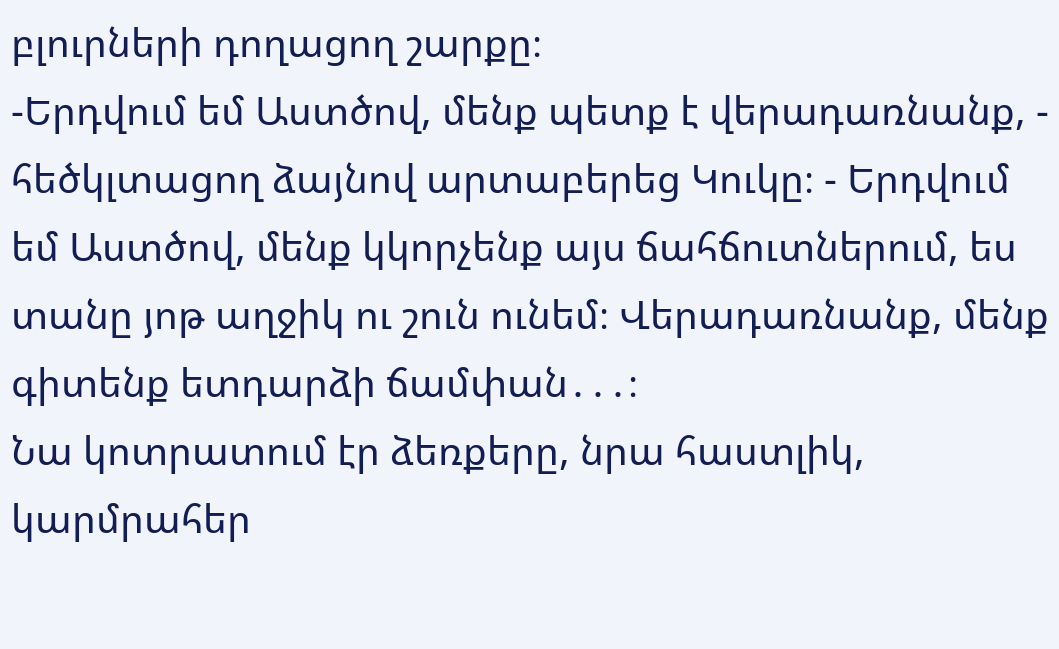բլուրների դողացող շարքը։
-Երդվում եմ Աստծով, մենք պետք է վերադառնանք, - հեծկլտացող ձայնով արտաբերեց Կուկը։ - Երդվում եմ Աստծով, մենք կկորչենք այս ճահճուտներում, ես տանը յոթ աղջիկ ու շուն ունեմ։ Վերադառնանք, մենք գիտենք ետդարձի ճամփան․․․։
Նա կոտրատում էր ձեռքերը, նրա հաստլիկ, կարմրահեր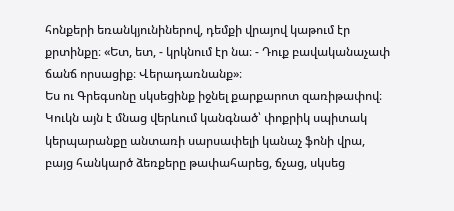հոնքերի եռանկյունիներով, դեմքի վրայով կաթում էր քրտինքը։ «Ետ, ետ, - կրկնում էր նա։ - Դուք բավականաչափ ճանճ որսացիք։ Վերադառնանք»։
Ես ու Գրեգսոնը սկսեցինք իջնել քարքարոտ զառիթափով։ Կուկն այն է մնաց վերևում կանգնած՝ փոքրիկ սպիտակ կերպարանքը անտառի սարսափելի կանաչ ֆոնի վրա, բայց հանկարծ ձեռքերը թափահարեց, ճչաց, սկսեց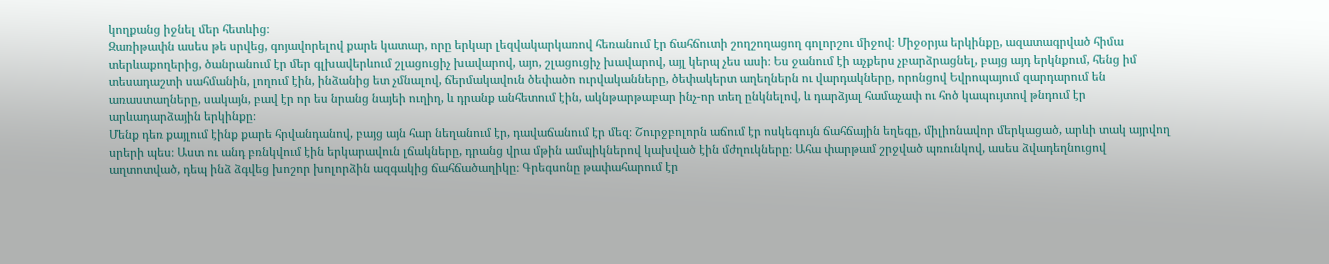կողքանց իջնել մեր հետևից։
Զառիթափն ասես թե սրվեց, գոյավորելով քարե կատար, որը երկար լեզվակարկառով հեռանում էր ճահճուտի շողշողացող գոլորշու միջով։ Միջօրյա երկինքը, ազատագրված հիմա տերևաքողերից, ծանրանում էր մեր գլխավերևում շլացուցիչ խավարով, այո, շլացուցիչ խավարով, այլ կերպ չես ասի։ Ես ջանում էի աչքերս չբարձրացնել, բայց այդ երկնքում, հենց իմ տեսադաշտի սահմանին, լողում էին, ինձանից ետ չմնալով, ճերմակավուն ծեփածո ուրվականները, ծեփակերտ աղեղներն ու վարդակները, որոնցով Եվրոպայում զարդարում են առաստաղները, սակայն, բավ էր որ ես նրանց նայեի ուղիղ, և դրանք անհետում էին, ակնթարթաբար ինչ-որ տեղ ընկնելով, և դարձյալ համաչափ ու հոծ կապույտով թնդում էր արևադարձային երկինքը։
Մենք դեռ քայլում էինք քարե հրվանդանով, բայց այն հար նեղանում էր, դավաճանում էր մեզ։ Շուրջբոլորն աճում էր ոսկեգույն ճահճային եղեգը, միլիոնավոր մերկացած, արևի տակ այրվող սրերի պես։ Աստ ու անդ բռնկվում էին երկարավուն լճակները, դրանց վրա մթին ամպիկներով կախված էին մժղուկները։ Ահա փարթամ շրջված պռունկով, ասես ձվադեղնուցով աղտոտված, դեպ ինձ ձգվեց խոշոր խոլորձին ազգակից ճահճածաղիկը։ Գրեգսոնը թափահարում էր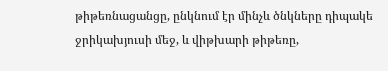թիթեռնացանցը, ընկնում էր մինչև ծնկները դիպակե ջրիկախյուսի մեջ, և վիթխարի թիթեռը,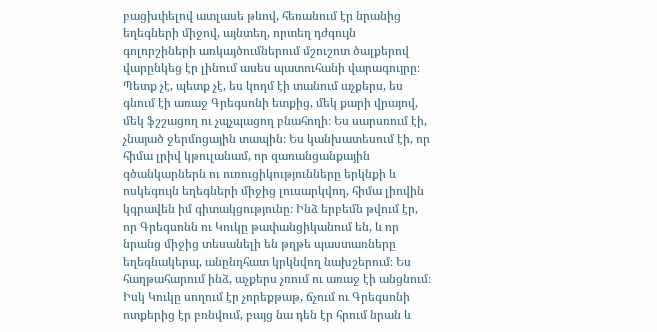բացխփելով ատլասե թևով, հեռանում էր նրանից եղեգների միջով, այնտեղ, որտեղ դժգույն գոլորշիների առկայծումներում մշուշոտ ծալքերով վարընկեց էր լինում ասես պատուհանի վարագույրը։ Պետք չէ, պետք չէ, ես կողմ էի տանում աչքերս, ես գնում էի առաջ Գրեգսոնի ետքից, մեկ քարի վրայով, մեկ ֆշշացող ու չպչպացող բնահողի։ Ես սարսռում էի, չնայած ջերմոցային տապին։ Ես կանխատեսում էի, որ հիմա լրիվ կթուլանամ, որ զառանցանքային գծանկարներն ու ուռուցիկությունները երկնքի և ոսկեգույն եղեգների միջից լուսարկվող, հիմա լիովին կգրավեն իմ գիտակցությունը։ Ինձ երբեմն թվում էր, որ Գրեգսոնն ու Կուկը թափանցիկանում են, և որ նրանց միջից տեսանելի են թղթե պաստառները եղեգնակերպ, անընդհատ կրկնվող նախշերում։ Ես հաղթահարում ինձ, աչքերս չռում ու առաջ էի անցնում։ Իսկ Կուկը սողում էր չորեքթաթ, ճչում ու Գրեգսոնի ոտքերից էր բռնվում, բայց նա դեն էր հրում նրան և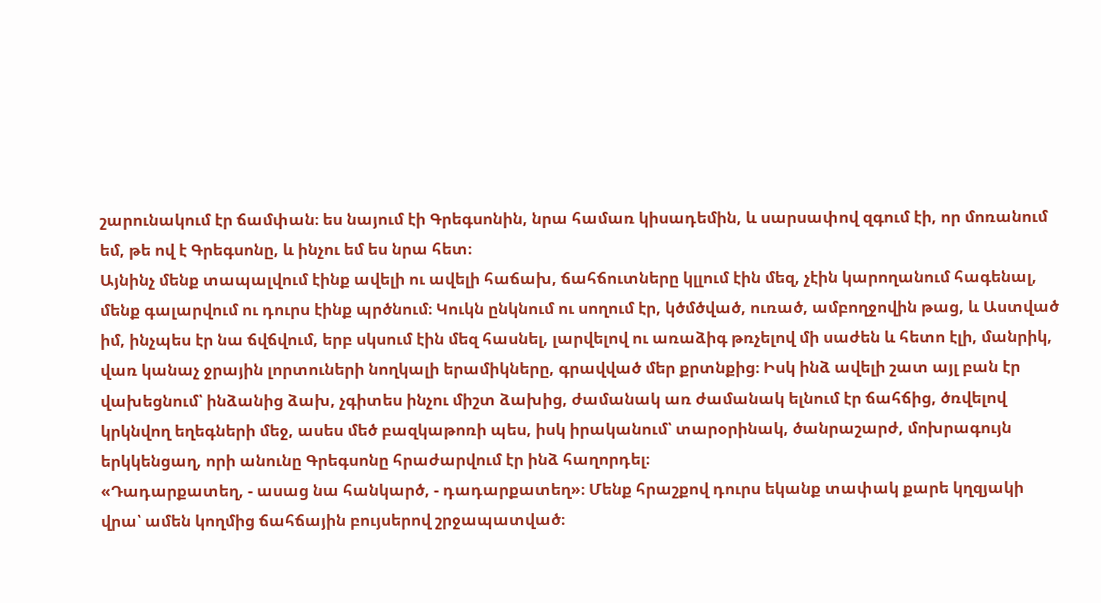շարունակում էր ճամփան։ ես նայում էի Գրեգսոնին, նրա համառ կիսադեմին, և սարսափով զգում էի, որ մոռանում եմ, թե ով է Գրեգսոնը, և ինչու եմ ես նրա հետ։
Այնինչ մենք տապալվում էինք ավելի ու ավելի հաճախ, ճահճուտները կլլում էին մեզ, չէին կարողանում հագենալ, մենք գալարվում ու դուրս էինք պրծնում։ Կուկն ընկնում ու սողում էր, կծմծված, ուռած, ամբողջովին թաց, և Աստված իմ, ինչպես էր նա ճվճվում, երբ սկսում էին մեզ հասնել, լարվելով ու առաձիգ թռչելով մի սաժեն և հետո էլի, մանրիկ, վառ կանաչ ջրային լորտուների նողկալի երամիկները, գրավված մեր քրտնքից։ Իսկ ինձ ավելի շատ այլ բան էր վախեցնում՝ ինձանից ձախ, չգիտես ինչու միշտ ձախից, ժամանակ առ ժամանակ ելնում էր ճահճից, ծռվելով կրկնվող եղեգների մեջ, ասես մեծ բազկաթոռի պես, իսկ իրականում՝ տարօրինակ, ծանրաշարժ, մոխրագույն երկկենցաղ, որի անունը Գրեգսոնը հրաժարվում էր ինձ հաղորդել։
«Դադարքատեղ, - ասաց նա հանկարծ, - դադարքատեղ»։ Մենք հրաշքով դուրս եկանք տափակ քարե կղզյակի վրա՝ ամեն կողմից ճահճային բույսերով շրջապատված։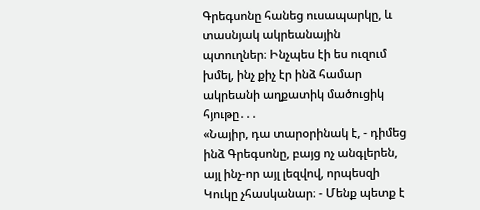Գրեգսոնը հանեց ուսապարկը, և տասնյակ ակրեանային պտուղներ։ Ինչպես էի ես ուզում խմել, ինչ քիչ էր ինձ համար ակրեանի աղքատիկ մածուցիկ հյութը․․․
«Նայիր, դա տարօրինակ է, - դիմեց ինձ Գրեգսոնը, բայց ոչ անգլերեն, այլ ինչ-որ այլ լեզվով, որպեսզի Կուկը չհասկանար։ - Մենք պետք է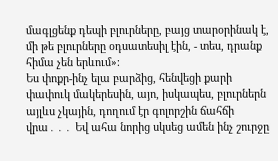մագլցենք դեպի բլուրները, բայց տարօրինակ է, մի թե բլուրները օդսատեսիլ էին, - տես, դրանք հիմա չեն երևում»։
Ես փոքր-ինչ ելա բարձից, հենվեցի քարի փափուկ մակերեսին, այո, իսկապես, բլուրներն այլևս չկային, դողում էր գոլորշին ճահճի վրա․․․ Եվ ահա նորից սկսեց ամեն ինչ շուրջը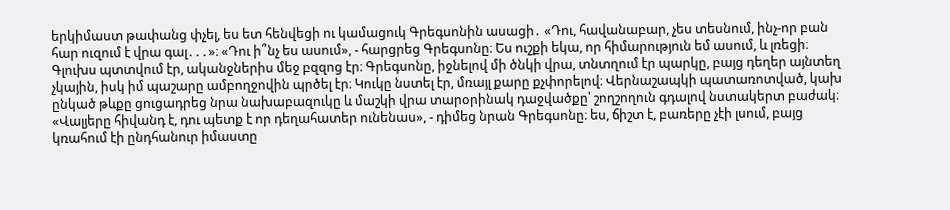երկիմաստ թափանց փչել, ես ետ հենվեցի ու կամացուկ Գրեգսոնին ասացի․ «Դու, հավանաբար, չես տեսնում, ինչ-որ բան հար ուզում է վրա գալ․․․»։ «Դու ի՞նչ ես ասում», - հարցրեց Գրեգսոնը։ Ես ուշքի եկա, որ հիմարություն եմ ասում, և լռեցի։ Գլուխս պտտվում էր, ականջներիս մեջ բզզոց էր։ Գրեգսոնը, իջնելով մի ծնկի վրա, տնտղում էր պարկը, բայց դեղեր այնտեղ չկային, իսկ իմ պաշարը ամբողջովին պրծել էր։ Կուկը նստել էր, մռայլ քարը քչփորելով։ Վերնաշապկի պատառոտված, կախ ընկած թևքը ցուցադրեց նրա նախաբազուկը և մաշկի վրա տարօրինակ դաջվածքը՝ շողշողուն գդալով նստակերտ բաժակ։
«Վալյերը հիվանդ է, դու պետք է որ դեղահատեր ունենաս», - դիմեց նրան Գրեգսոնը։ ես, ճիշտ է, բառերը չէի լսում, բայց կռահում էի ընդհանուր իմաստը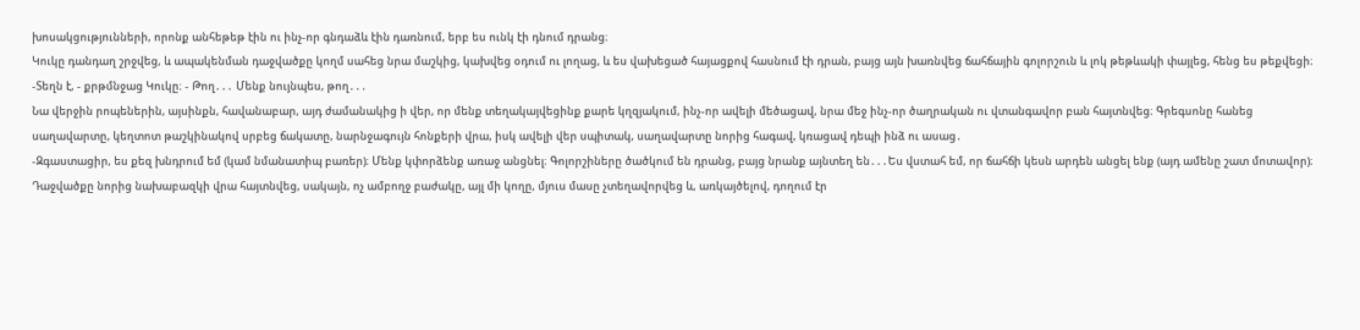խոսակցությունների, որոնք անհեթեթ էին ու ինչ-որ գնդաձև էին դառնում, երբ ես ունկ էի դնում դրանց։
Կուկը դանդաղ շրջվեց, և ապակենման դաջվածքը կողմ սահեց նրա մաշկից, կախվեց օդում ու լողաց, և ես վախեցած հայացքով հասնում էի դրան, բայց այն խառնվեց ճահճային գոլորշուն և լոկ թեթևակի փայլեց, հենց ես թեքվեցի։
-Տեղն է, - քրթմնջաց Կուկը։ - Թող․․․ Մենք նույնպես, թող․․․
Նա վերջին րոպեներին, այսինքն, հավանաբար, այդ ժամանակից ի վեր, որ մենք տեղակայվեցինք քարե կղզյակում, ինչ-որ ավելի մեծացավ, նրա մեջ ինչ-որ ծաղրական ու վտանգավոր բան հայտնվեց։ Գրեգսոնը հանեց սաղավարտը, կեղտոտ թաշկինակով սրբեց ճակատը, նարնջագույն հոնքերի վրա, իսկ ավելի վեր սպիտակ, սաղավարտը նորից հագավ, կռացավ դեպի ինձ ու ասաց․
-Զգաստացիր, ես քեզ խնդրում եմ (կամ նմանատիպ բառեր)։ Մենք կփորձենք առաջ անցնել։ Գոլորշիները ծածկում են դրանց, բայց նրանք այնտեղ են․․․Ես վստահ եմ, որ ճահճի կեսն արդեն անցել ենք (այդ ամենը շատ մոտավոր)։
Դաջվածքը նորից նախաբազկի վրա հայտնվեց, սակայն, ոչ ամբողջ բաժակը, այլ մի կողը, մյուս մասը չտեղավորվեց և, առկայծելով, դողում էր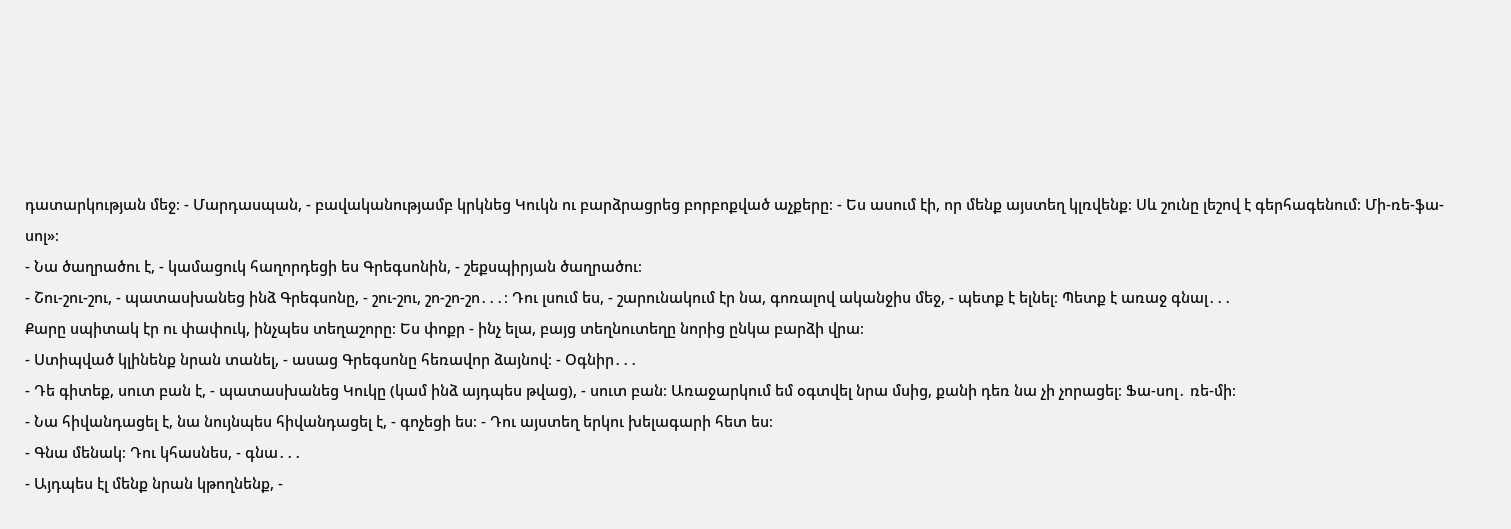դատարկության մեջ։ - Մարդասպան, - բավականությամբ կրկնեց Կուկն ու բարձրացրեց բորբոքված աչքերը։ - Ես ասում էի, որ մենք այստեղ կլռվենք։ Սև շունը լեշով է գերհագենում։ Մի-ռե-ֆա-սոլ»։
- Նա ծաղրածու է, - կամացուկ հաղորդեցի ես Գրեգսոնին, - շեքսպիրյան ծաղրածու։
- Շու-շու-շու, - պատասխանեց ինձ Գրեգսոնը, - շու-շու, շո-շո-շո․․․։ Դու լսում ես, - շարունակում էր նա, գոռալով ականջիս մեջ, - պետք է ելնել։ Պետք է առաջ գնալ․․․
Քարը սպիտակ էր ու փափուկ, ինչպես տեղաշորը։ Ես փոքր - ինչ ելա, բայց տեղնուտեղը նորից ընկա բարձի վրա։
- Ստիպված կլինենք նրան տանել, - ասաց Գրեգսոնը հեռավոր ձայնով։ - Օգնիր․․․
- Դե գիտեք, սուտ բան է, - պատասխանեց Կուկը (կամ ինձ այդպես թվաց), - սուտ բան։ Առաջարկում եմ օգտվել նրա մսից, քանի դեռ նա չի չորացել։ Ֆա-սոլ․ ռե-մի։
- Նա հիվանդացել է, նա նույնպես հիվանդացել է, - գոչեցի ես։ - Դու այստեղ երկու խելագարի հետ ես։
- Գնա մենակ։ Դու կհասնես, - գնա․․․
- Այդպես էլ մենք նրան կթողնենք, -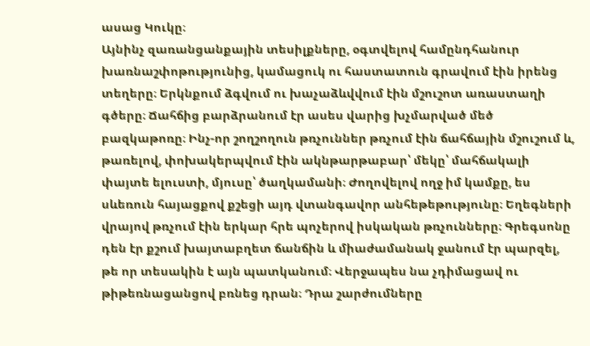ասաց Կուկը։
Այնինչ զառանցանքային տեսիլքները, օգտվելով համընդհանուր խառնաշփոթությունից, կամացուկ ու հաստատուն գրավում էին իրենց տեղերը։ Երկնքում ձգվում ու խաչաձևվվում էին մշուշոտ առաստաղի գծերը։ Ճահճից բարձրանում էր ասես վարից խչմարված մեծ բազկաթոռը։ Ինչ-որ շողշողուն թռչուններ թռչում էին ճահճային մշուշում և, թառելով, փոխակերպվում էին ակնթարթաբար՝ մեկը՝ մահճակալի փայտե ելուստի, մյուսը՝ ծաղկամանի։ Ժողովելով ողջ իմ կամքը, ես սևեռուն հայացքով քշեցի այդ վտանգավոր անհեթեթությունը։ Եղեգների վրայով թռչում էին երկար հրե պոչերով իսկական թռչունները։ Գրեգսոնը դեն էր քշում խայտաբղետ ճանճին և միաժամանակ ջանում էր պարզել, թե որ տեսակին է այն պատկանում։ Վերջապես նա չդիմացավ ու թիթեռնացանցով բռնեց դրան։ Դրա շարժումները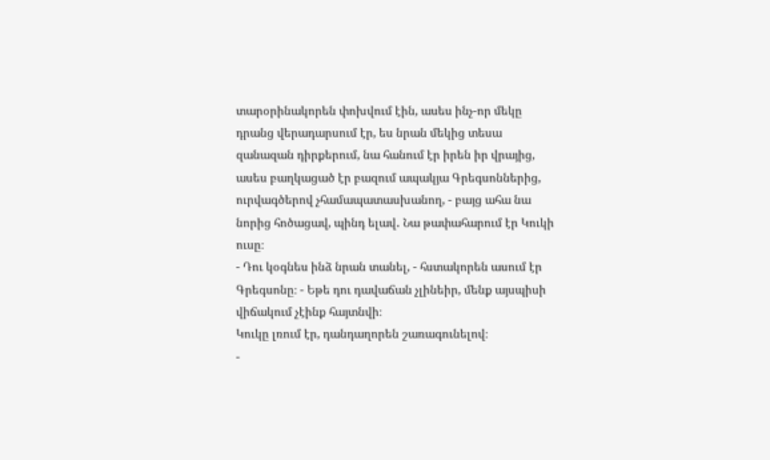տարօրինակորեն փոխվում էին, ասես ինչ-որ մեկը դրանց վերադարսում էր, ես նրան մեկից տեսա զանազան դիրքերում, նա հանում էր իրեն իր վրայից, ասես բաղկացած էր բազում ապակյա Գրեգսոններից, ուրվագծերով չհամապատասխանող, - բայց ահա նա նորից հոծացավ, պինդ ելավ․ Նա թափահարում էր Կուկի ուսը։
- Դու կօգնես ինձ նրան տանել, - հստակորեն ասում էր Գրեգսոնը։ - Եթե դու դավաճան չլինեիր, մենք այսպիսի վիճակում չէինք հայտնվի։
Կուկը լռում էր, դանդաղորեն շառագունելով։
-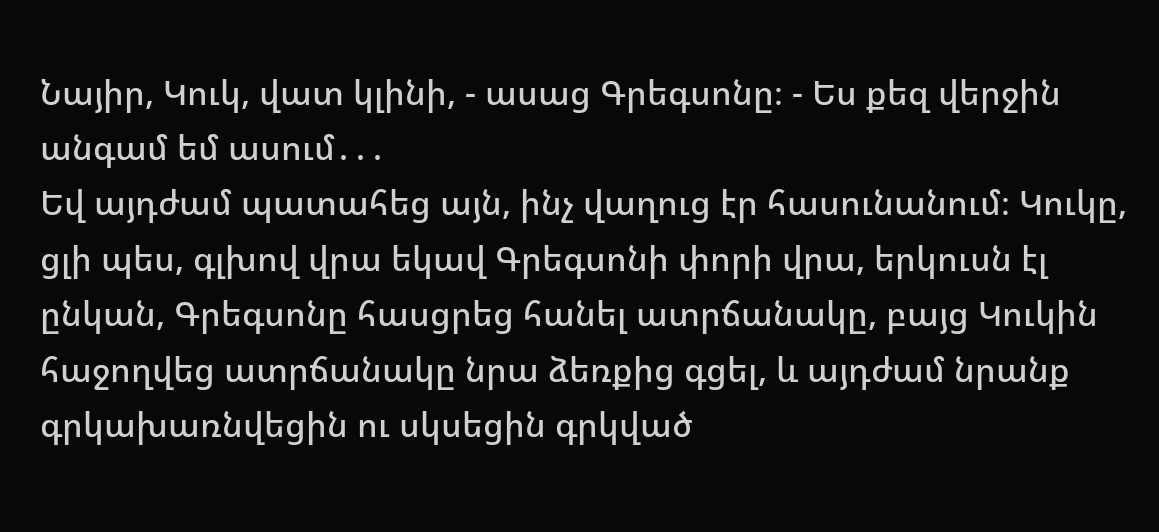Նայիր, Կուկ, վատ կլինի, - ասաց Գրեգսոնը։ - Ես քեզ վերջին անգամ եմ ասում․․․
Եվ այդժամ պատահեց այն, ինչ վաղուց էր հասունանում։ Կուկը, ցլի պես, գլխով վրա եկավ Գրեգսոնի փորի վրա, երկուսն էլ ընկան, Գրեգսոնը հասցրեց հանել ատրճանակը, բայց Կուկին հաջողվեց ատրճանակը նրա ձեռքից գցել, և այդժամ նրանք գրկախառնվեցին ու սկսեցին գրկված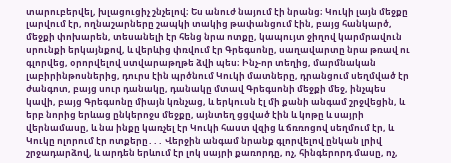տարուբերվել, խլացուցիչ շնչելով։ Ես անուժ նայում էի նրանց։ Կուկի լայն մեջքը լարվում էր, ողնաշարները շապկի տակից թափանցում էին, բայց հանկարծ, մեջքի փոխարեն, տեսանելի էր հենց նրա ոտքը, կապույտ ջիղով կարմրավուն սրունքի երկայնքով, և վերևից փռվում էր Գրեգսոնը, սաղավարտը նրա թռավ ու գլորվեց, օրորվելով ստվարաթղթե ձվի պես։ Ինչ-որ տեղից, մարմնական լաբիրինթոսներից, դուրս էին պրծնում Կուկի մատները, դրանցում սեղմված էր ժանգոտ, բայց սուր դանակը, դանակը մտավ Գրեգսոնի մեջքի մեջ, ինչպես կավի, բայց Գրեգսոնը միայն կռնչաց, և երկուսն էլ մի քանի անգամ շրջվեցին, և երբ նորից երևաց ընկերոջս մեջքը, այնտեղ ցցված էին և կոթը և սայրի վերնամասը, և նա ինքը կառչել էր Կուկի հաստ վզից և ճռռոցով սեղմում էր, և Կուկը ոլորում էր ոտքերը․․․ Վերջին անգամ նրանք գլորվելով ընկան լրիվ շրջադարձով, և արդեն երևում էր լոկ սայրի քառորդը, ոչ, հինգերորդ մասը, ոչ,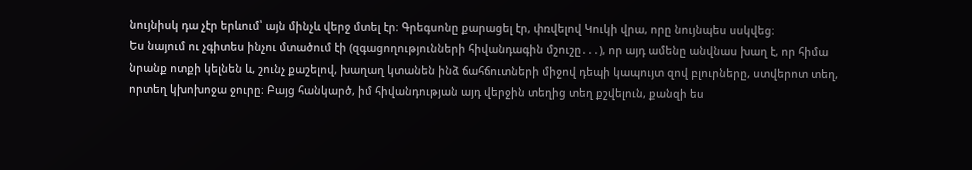նույնիսկ դա չէր երևում՝ այն մինչև վերջ մտել էր։ Գրեգսոնը քարացել էր, փռվելով Կուկի վրա, որը նույնպես սսկվեց։
Ես նայում ու չգիտես ինչու մտածում էի (զգացողությունների հիվանդագին մշուշը․․․), որ այդ ամենը անվնաս խաղ է, որ հիմա նրանք ոտքի կելնեն և, շունչ քաշելով, խաղաղ կտանեն ինձ ճահճուտների միջով դեպի կապույտ զով բլուրները, ստվերոտ տեղ, որտեղ կխոխոջա ջուրը։ Բայց հանկարծ, իմ հիվանդության այդ վերջին տեղից տեղ քշվելուն, քանզի ես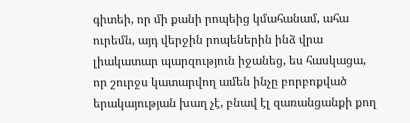գիտեի, որ մի քանի րոպեից կմահանամ, ահա ուրեմն, այդ վերջին րոպեներին ինձ վրա լիակատար պարզություն իջանեց, ես հասկացա, որ շուրջս կատարվող ամեն ինչը բորբոքված երակայության խաղ չէ, բնավ էլ զառանցանքի քող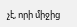չէ, որի միջից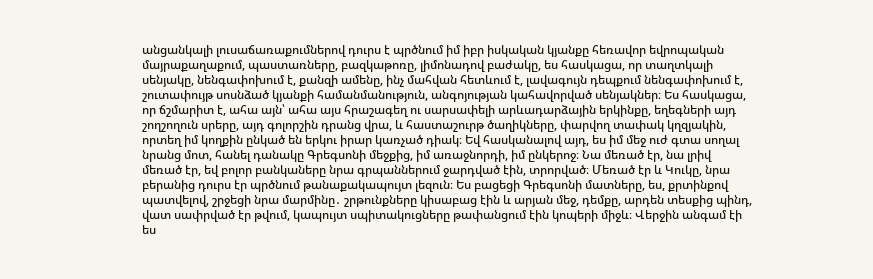անցանկալի լուսաճառաքումներով դուրս է պրծնում իմ իբր իսկական կյանքը հեռավոր եվրոպական մայրաքաղաքում, պաստառները, բազկաթոռը, լիմոնադով բաժակը, ես հասկացա, որ տաղտկալի սենյակը, նենգափոխում է, քանզի ամենը, ինչ մահվան հետևում է, լավագույն դեպքում նենգափոխում է, շուտափույթ սոսնձած կյանքի համանմանություն, անգոյության կահավորված սենյակներ։ Ես հասկացա, որ ճշմարիտ է, ահա այն՝ ահա այս հրաշագեղ ու սարսափելի արևադարձային երկինքը, եղեգների այդ շողշողուն սրերը, այդ գոլորշին դրանց վրա, և հաստաշուրթ ծաղիկները, փարվող տափակ կղզյակին, որտեղ իմ կողքին ընկած են երկու իրար կառչած դիակ։ Եվ հասկանալով այդ, ես իմ մեջ ուժ գտա սողալ նրանց մոտ, հանել դանակը Գրեգսոնի մեջքից, իմ առաջնորդի, իմ ընկերոջ։ Նա մեռած էր, նա լրիվ մեռած էր, եվ բոլոր բանկաները նրա գրպաններում ջարդված էին, տրորված։ Մեռած էր և Կուկը, նրա բերանից դուրս էր պրծնում թանաքակապույտ լեզուն։ Ես բացեցի Գրեգսոնի մատները, ես, քրտինքով պատվելով, շրջեցի նրա մարմինը․ շրթունքները կիսաբաց էին և արյան մեջ, դեմքը, արդեն տեսքից պինդ, վատ սափրված էր թվում, կապույտ սպիտակուցները թափանցում էին կոպերի միջև։ Վերջին անգամ էի ես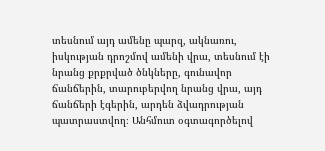տեսնում այդ ամենը պարզ, ակնառու, իսկության դրոշմով ամենի վրա, տեսնում էի նրանց քրքրված ծնկները, գունավոր ճանճերին, տարուբերվող նրանց վրա, այդ ճանճերի էգերին, արդեն ձվադրության պատրաստվող։ Անհմուտ օգտագործելով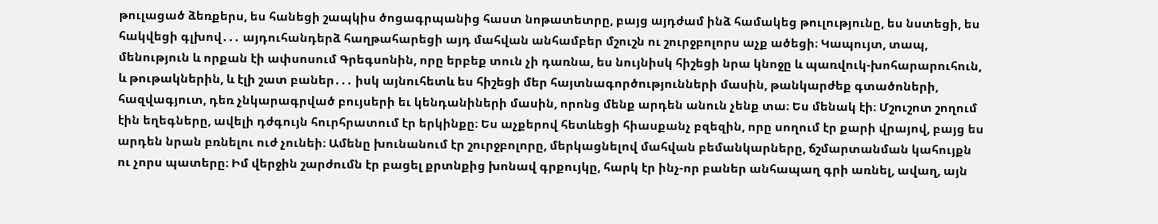թուլացած ձեռքերս, ես հանեցի շապկիս ծոցագրպանից հաստ նոթատետրը, բայց այդժամ ինձ համակեց թուլությունը, ես նստեցի, ես հակվեցի գլխով․․․ այդուհանդերձ հաղթահարեցի այդ մահվան անհամբեր մշուշն ու շուրջբոլորս աչք ածեցի։ Կապույտ, տապ, մենություն և որքան էի ափսոսում Գրեգսոնին, որը երբեք տուն չի դառնա, ես նույնիսկ հիշեցի նրա կնոջը և պառվուկ-խոհարարուհուն, և թութակներին, և էլի շատ բաներ․․․ իսկ այնուհետև ես հիշեցի մեր հայտնագործությունների մասին, թանկարժեք գտածոների, հազվագյուտ, դեռ չնկարագրված բույսերի եւ կենդանիների մասին, որոնց մենք արդեն անուն չենք տա։ Ես մենակ էի։ Մշուշոտ շողում էին եղեգները, ավելի դժգույն հուրհրատում էր երկինքը։ Ես աչքերով հետևեցի հիասքանչ բզեզին, որը սողում էր քարի վրայով, բայց ես արդեն նրան բռնելու ուժ չունեի։ Ամենը խունանում էր շուրջբոլորը, մերկացնելով մահվան բեմանկարները, ճշմարտանման կահույքն ու չորս պատերը։ Իմ վերջին շարժումն էր բացել քրտնքից խոնավ գրքույկը, հարկ էր ինչ-որ բաներ անհապաղ գրի առնել, ավաղ, այն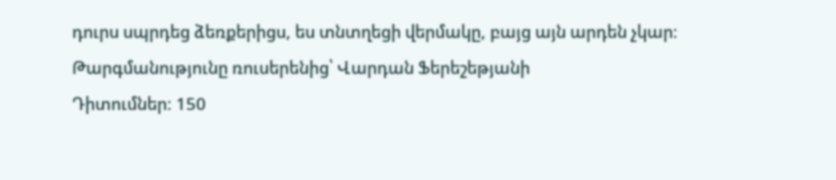դուրս սպրդեց ձեռքերիցս, ես տնտղեցի վերմակը, բայց այն արդեն չկար։
Թարգմանությունը ռուսերենից՝ Վարդան Ֆերեշեթյանի
Դիտումներ: 150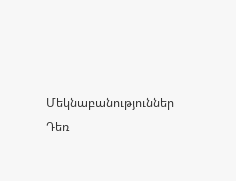Մեկնաբանություններ
Դեռ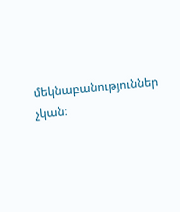մեկնաբանություններ չկան։